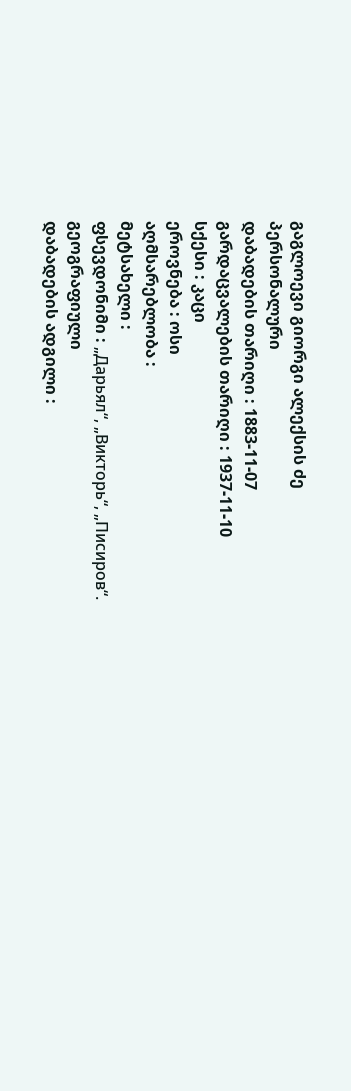გაგლოევი გიორგი ალექსის ძე
პერსონალური
დაბადების თარიღი : 1883-11-07
გარდაცვალების თარიღი : 1937-11-10
სქესი : კაცი
ეროვნება : ოსი
აღმსარებლობა :
მეტსახელი :
ფსევდონიმი : „Дарьял“, „Викторь“, „Писиров“.
გეოგრაფიული
დაბადების ადგილი :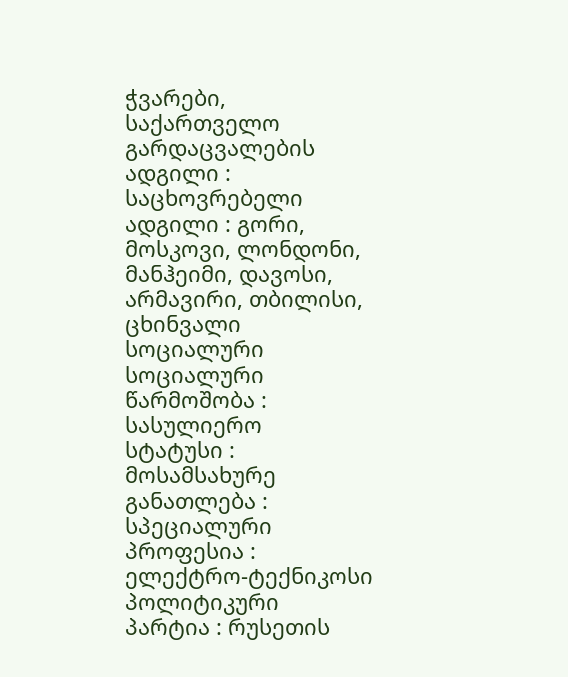ჭვარები, საქართველო
გარდაცვალების ადგილი :
საცხოვრებელი ადგილი : გორი, მოსკოვი, ლონდონი, მანჰეიმი, დავოსი, არმავირი, თბილისი, ცხინვალი
სოციალური
სოციალური წარმოშობა : სასულიერო
სტატუსი : მოსამსახურე
განათლება : სპეციალური
პროფესია : ელექტრო-ტექნიკოსი
პოლიტიკური
პარტია : რუსეთის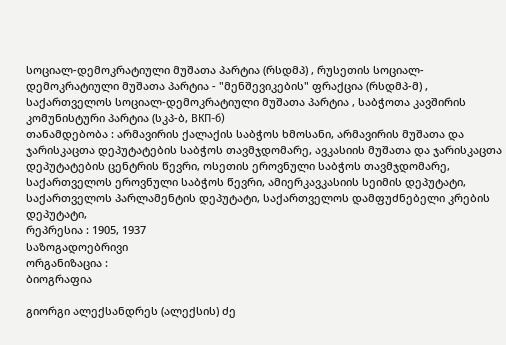სოციალ-დემოკრატიული მუშათა პარტია (რსდმპ) , რუსეთის სოციალ-დემოკრატიული მუშათა პარტია - "მენშევიკების" ფრაქცია (რსდმპ-მ) , საქართველოს სოციალ-დემოკრატიული მუშათა პარტია , საბჭოთა კავშირის კომუნისტური პარტია (სკპ-ბ, ВКП-б)
თანამდებობა : არმავირის ქალაქის საბჭოს ხმოსანი, არმავირის მუშათა და ჯარისკაცთა დეპუტატების საბჭოს თავმჯდომარე, ავკასიის მუშათა და ჯარისკაცთა დეპუტატების ცენტრის წევრი, ოსეთის ეროვნული საბჭოს თავმჯდომარე, საქართველოს ეროვნული საბჭოს წევრი, ამიერკავკასიის სეიმის დეპუტატი, საქართველოს პარლამენტის დეპუტატი, საქართველოს დამფუძნებელი კრების დეპუტატი,
რეპრესია : 1905, 1937
საზოგადოებრივი
ორგანიზაცია :
ბიოგრაფია

გიორგი ალექსანდრეს (ალექსის) ძე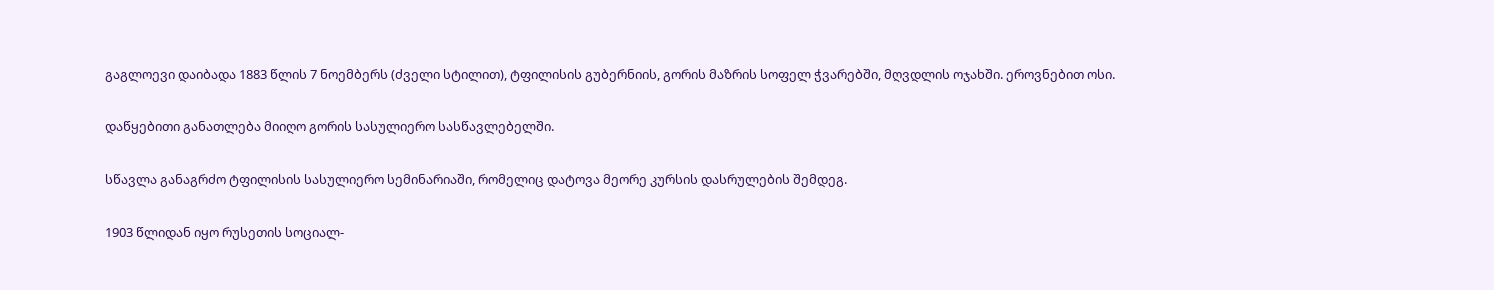გაგლოევი დაიბადა 1883 წლის 7 ნოემბერს (ძველი სტილით), ტფილისის გუბერნიის, გორის მაზრის სოფელ ჭვარებში, მღვდლის ოჯახში. ეროვნებით ოსი.

დაწყებითი განათლება მიიღო გორის სასულიერო სასწავლებელში.

სწავლა განაგრძო ტფილისის სასულიერო სემინარიაში, რომელიც დატოვა მეორე კურსის დასრულების შემდეგ.

1903 წლიდან იყო რუსეთის სოციალ-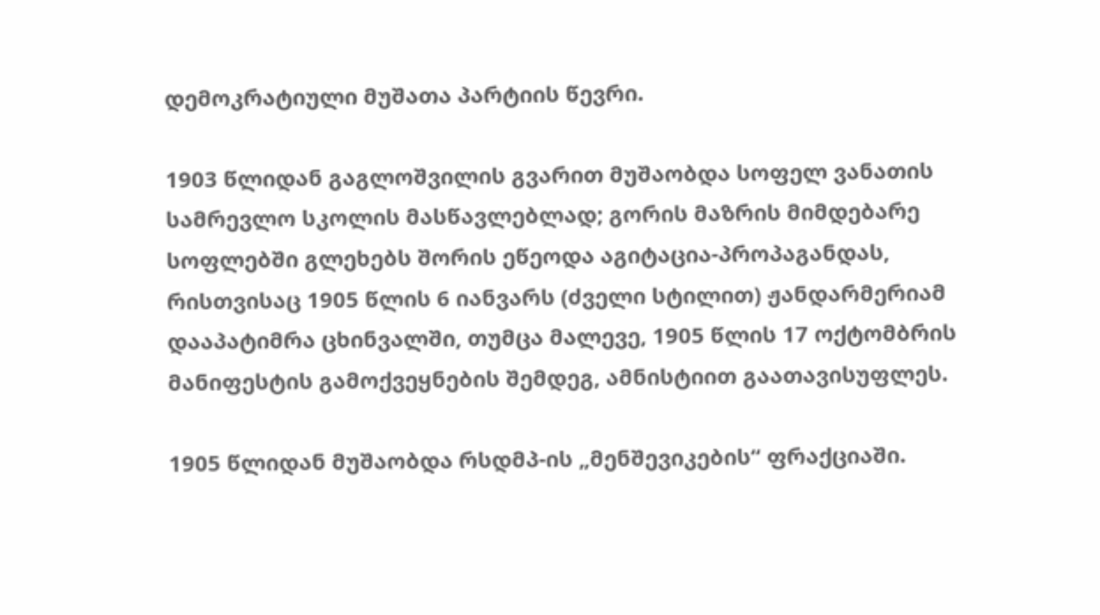დემოკრატიული მუშათა პარტიის წევრი.

1903 წლიდან გაგლოშვილის გვარით მუშაობდა სოფელ ვანათის სამრევლო სკოლის მასწავლებლად; გორის მაზრის მიმდებარე სოფლებში გლეხებს შორის ეწეოდა აგიტაცია-პროპაგანდას, რისთვისაც 1905 წლის 6 იანვარს (ძველი სტილით) ჟანდარმერიამ დააპატიმრა ცხინვალში, თუმცა მალევე, 1905 წლის 17 ოქტომბრის მანიფესტის გამოქვეყნების შემდეგ, ამნისტიით გაათავისუფლეს.

1905 წლიდან მუშაობდა რსდმპ-ის „მენშევიკების“ ფრაქციაში.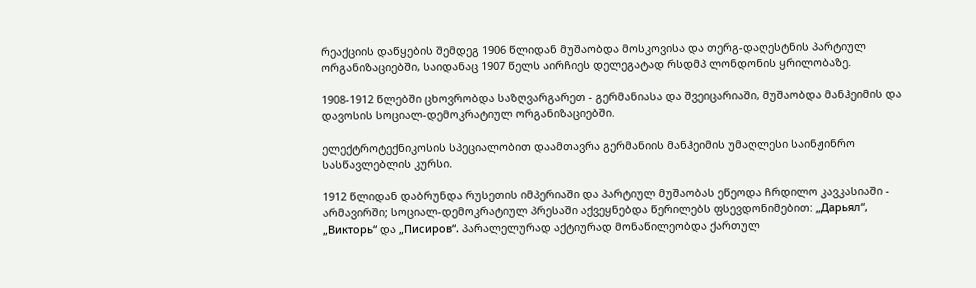რეაქციის დაწყების შემდეგ 1906 წლიდან მუშაობდა მოსკოვისა და თერგ-დაღესტნის პარტიულ ორგანიზაციებში, საიდანაც 1907 წელს აირჩიეს დელეგატად რსდმპ ლონდონის ყრილობაზე.

1908-1912 წლებში ცხოვრობდა საზღვარგარეთ - გერმანიასა და შვეიცარიაში, მუშაობდა მანჰეიმის და დავოსის სოციალ-დემოკრატიულ ორგანიზაციებში.

ელექტროტექნიკოსის სპეციალობით დაამთავრა გერმანიის მანჰეიმის უმაღლესი საინჟინრო სასწავლებლის კურსი.

1912 წლიდან დაბრუნდა რუსეთის იმპერიაში და პარტიულ მუშაობას ეწეოდა ჩრდილო კავკასიაში - არმავირში; სოციალ-დემოკრატიულ პრესაში აქვეყნებდა წერილებს ფსევდონიმებით: „Дарьял“, „Викторь“ და „Писиров“. პარალელურად აქტიურად მონაწილეობდა ქართულ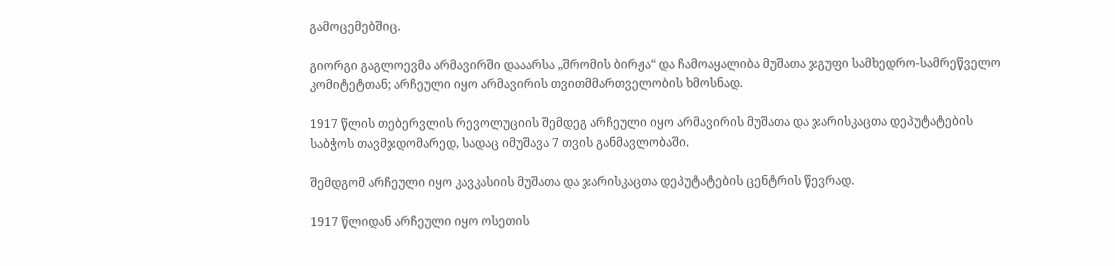გამოცემებშიც.

გიორგი გაგლოევმა არმავირში დააარსა „შრომის ბირჟა“ და ჩამოაყალიბა მუშათა ჯგუფი სამხედრო-სამრეწველო კომიტეტთან; არჩეული იყო არმავირის თვითმმართველობის ხმოსნად.

1917 წლის თებერვლის რევოლუციის შემდეგ არჩეული იყო არმავირის მუშათა და ჯარისკაცთა დეპუტატების საბჭოს თავმჯდომარედ, სადაც იმუშავა 7 თვის განმავლობაში.

შემდგომ არჩეული იყო კავკასიის მუშათა და ჯარისკაცთა დეპუტატების ცენტრის წევრად.

1917 წლიდან არჩეული იყო ოსეთის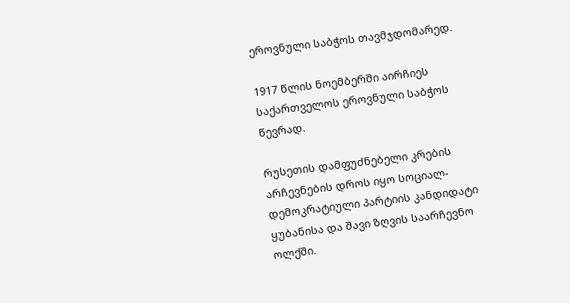ეროვნული საბჭოს თავმჯდომარედ.

1917 წლის ნოემბერში აირჩიეს საქართველოს ეროვნული საბჭოს წევრად.

რუსეთის დამფუძნებელი კრების არჩევნების დროს იყო სოციალ-დემოკრატიული პარტიის კანდიდატი ყუბანისა და შავი ზღვის საარჩევნო ოლქში.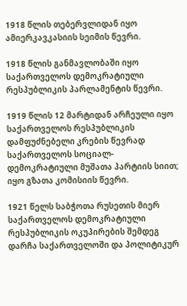1918 წლის თებერვლიდან იყო ამიერკავკასიის სეიმის წევრი.

1918 წლის განმავლობაში იყო საქართველოს დემოკრატიული რესპუბლიკის პარლამენტის წევრი.

1919 წლის 12 მარტიდან არჩეული იყო საქართველოს რესპუბლიკის დამფუძნებელი კრების წევრად საქართველოს სოციალ-დემოკრატიული მუშათა პარტიის სიით; იყო გზათა კომისიის წევრი.

1921 წელს საბჭოთა რუსეთის მიერ საქართველოს დემოკრატიული რესპუბლიკის ოკუპირების შემდეგ დარჩა საქართველოში და პოლიტიკურ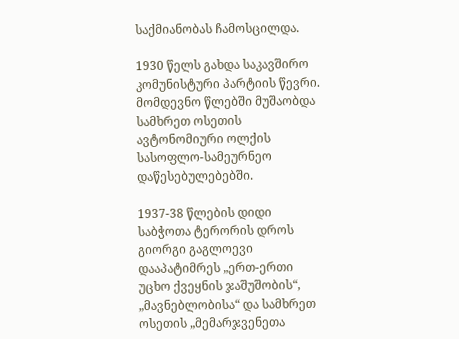საქმიანობას ჩამოსცილდა.

1930 წელს გახდა საკავშირო კომუნისტური პარტიის წევრი. მომდევნო წლებში მუშაობდა სამხრეთ ოსეთის ავტონომიური ოლქის სასოფლო-სამეურნეო დაწესებულებებში.

1937-38 წლების დიდი საბჭოთა ტერორის დროს გიორგი გაგლოევი დააპატიმრეს „ერთ-ერთი უცხო ქვეყნის ჯაშუშობის“, „მავნებლობისა“ და სამხრეთ ოსეთის „მემარჯვენეთა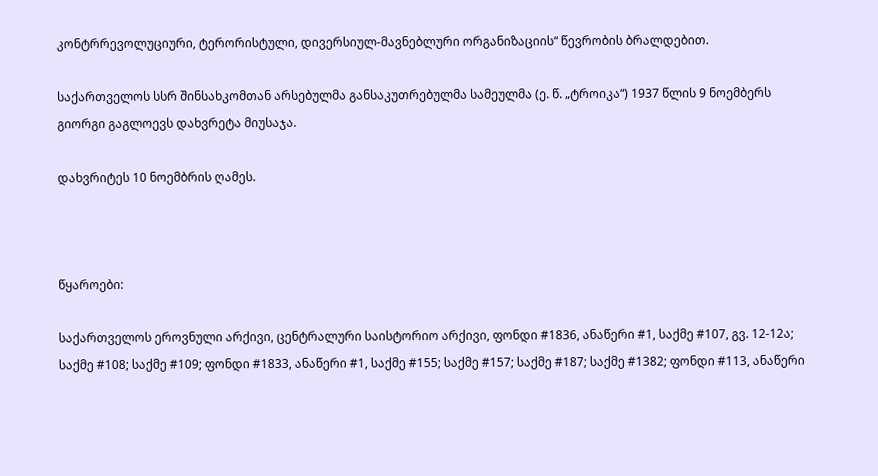კონტრრევოლუციური, ტერორისტული, დივერსიულ-მავნებლური ორგანიზაციის“ წევრობის ბრალდებით.

საქართველოს სსრ შინსახკომთან არსებულმა განსაკუთრებულმა სამეულმა (ე. წ. „ტროიკა“) 1937 წლის 9 ნოემბერს გიორგი გაგლოევს დახვრეტა მიუსაჯა.

დახვრიტეს 10 ნოემბრის ღამეს.



წყაროები:

საქართველოს ეროვნული არქივი, ცენტრალური საისტორიო არქივი, ფონდი #1836, ანაწერი #1, საქმე #107, გვ. 12-12ა; საქმე #108; საქმე #109; ფონდი #1833, ანაწერი #1, საქმე #155; საქმე #157; საქმე #187; საქმე #1382; ფონდი #113, ანაწერი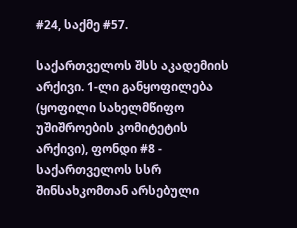#24, საქმე #57.

საქართველოს შსს აკადემიის არქივი. 1-ლი განყოფილება (ყოფილი სახელმწიფო უშიშროების კომიტეტის არქივი), ფონდი #8 - საქართველოს სსრ შინსახკომთან არსებული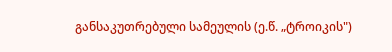განსაკუთრებული სამეულის (ე.წ. „ტროიკის")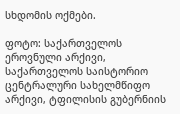სხდომის ოქმები.

ფოტო: საქართველოს ეროვნული არქივი, საქართველოს საისტორიო ცენტრალური სახელმწიფო არქივი, ტფილისის გუბერნიის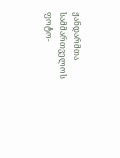ჟანდარმთა სამმართველოს ფოტო-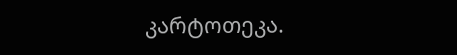კარტოთეკა.